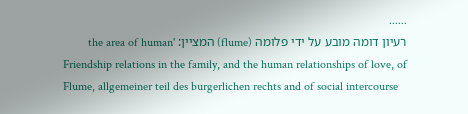......
רעיון דומה מובע על ידי פלומה (flume) המציין: 'the area of human Friendship relations in the family, and the human relationships of love, of
Flume, allgemeiner teil des burgerlichen rechts and of social intercourse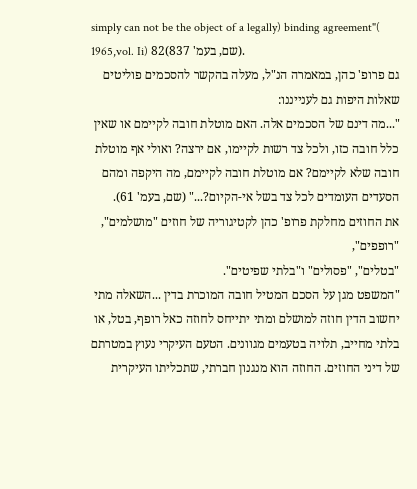simply can not be the object of a legally) binding agreement"( 1965,vol. Ii) 82(שם, בעמ' 837).
גם פרופ' כהן, במאמרה הנ"ל, מעלה בהקשר להסכמים פוליטים שאלות היפות גם לענייננו:
"...מה דינם של הסכמים אלה. האם מוטלת חובה לקיימם או שאין כלל חובה כזו, ולכל צד רשות לקיימו, אם ירצה? ואולי אף מוטלת חובה שלא לקיימם? אם מוטלת חובה לקיימם, מה היקפה ומהם הסעדים העומדים לכל צד בשל אי-הקיום?..." (שם, בעמ' 61).
את החוזים מחלקת פרופ' כהן לקטיגוריה של חוזים "מושלמים", "רופפים",
"בטלים", "פסולים" ו"בלתי שפיטים".
"המשפט מגן על הסכם המטיל חובה המוכרת בדין ...השאלה מתי יחשוב הדין חוזה למושלם ומתי יתייחס לחוזה כאל רופף, בטל, או בלתי מחייב, תלויה בטעמים מגוונים. הטעם העיקרי נעוץ במטרתם של דיני החוזים. החוזה הוא מנגנון חברתי, שתכליתו העיקרית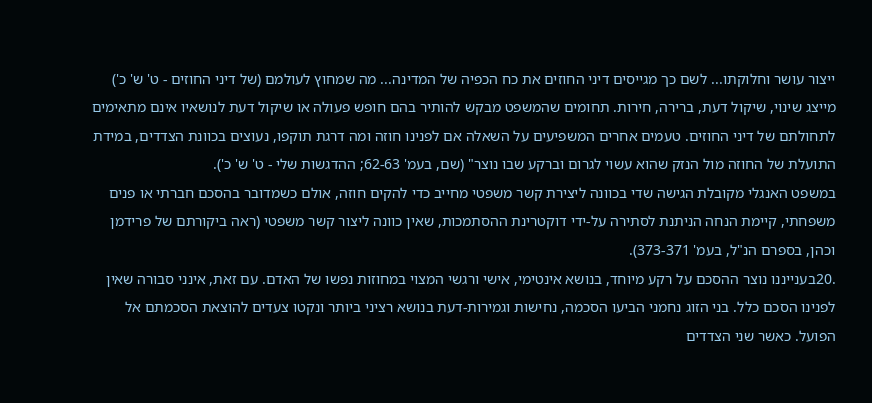ייצור עושר וחלוקתו... לשם כך מגייסים דיני החוזים את כח הכפיה של המדינה... מה שמחוץ לעולמם (של דיני החוזים - ט' ש' כ') מייצג שינוי, שיקול דעת, ברירה, חירות. תחומים שהמשפט מבקש להותיר בהם חופש פעולה או שיקול דעת לנושאיו אינם מתאימים לתחולתם של דיני החוזים. טעמים אחרים המשפיעים על השאלה אם לפנינו חוזה ומה דרגת תוקפו, נעוצים בכוונת הצדדים, במידת התועלת של החוזה מול הנזק שהוא עשוי לגרום וברקע שבו נוצר" (שם, בעמ' 62-63; ההדגשות שלי - ט' ש' כ').
במשפט האנגלי מקובלת הגישה שדי בכוונה ליצירת קשר משפטי מחייב כדי להקים חוזה, אולם כשמדובר בהסכם חברתי או פנים משפחתי, קיימת הנחה הניתנת לסתירה על-ידי דוקטרינת ההסתמכות, שאין כוונה ליצור קשר משפטי (ראה ביקורתם של פרידמן וכהן, בספרם הנ"ל, בעמ' 373-371).
.20בענייננו נוצר ההסכם על רקע מיוחד, בנושא אינטימי, אישי ורגשי המצוי במחוזות נפשו של האדם. עם זאת, אינני סבורה שאין לפנינו הסכם כלל. בני הזוג נחמני הביעו הסכמה, נחישות וגמירות-דעת בנושא רציני ביותר ונקטו צעדים להוצאת הסכמתם אל הפועל. כאשר שני הצדדים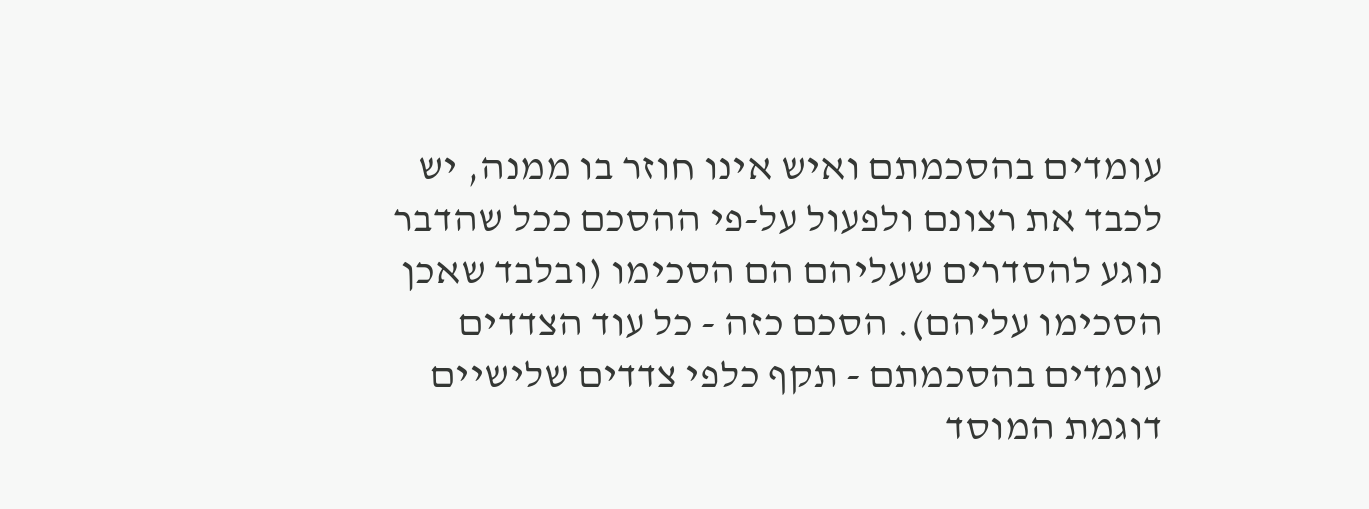עומדים בהסכמתם ואיש אינו חוזר בו ממנה, יש לכבד את רצונם ולפעול על-פי ההסכם ככל שהדבר נוגע להסדרים שעליהם הם הסכימו (ובלבד שאכן הסכימו עליהם). הסכם כזה - כל עוד הצדדים עומדים בהסכמתם - תקף כלפי צדדים שלישיים דוגמת המוסד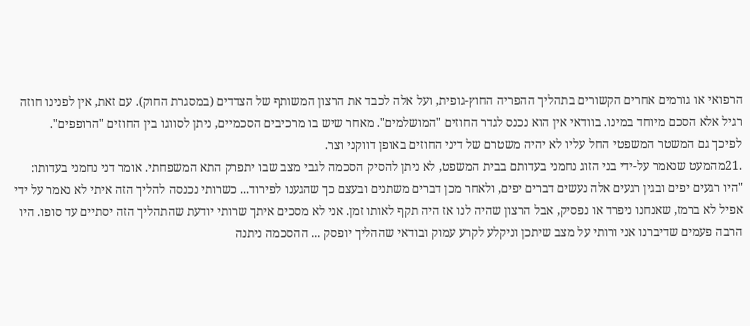הרפואי או גורמים אחרים הקשורים בתהליך ההפריה החוץ-גופית, ועל אלה לכבד את הרצון המשותף של הצדדים (במסגרת החוק). עם זאת, אין לפנינו חוזה רגיל אלא הסכם מיוחד במינו. בוודאי אין הוא נכנס לגדר החוזים "המושלמים". מאחר שיש בו מרכיבים הסכמיים, ניתן לסווגו בין החוזים "הרופפים".
לפיכך גם המשטר המשפטי החל עליו לא יהיה משטרם של דיני החוזים באופן דווקני וצר.
.21מהמעט שנאמר על-ידי בני הזוג נחמני בעדותם בבית המשפט, לא ניתן להסיק הסכמה לגבי מצב שבו יתפרק התא המשפחתי. אומר דני נחמני בעדותו:
"היו רגעים יפים ובגין רגעים אלה נעשים דברים יפים, ולאחר מכן דברים משתנים ובעצם כך שהגענו לפירוד... כשרותי נכנסה להליך הזה איתי לא נאמר על ידי אפיל לא ברמז, שאנחנו ניפרד או נפסיק, אבל הרצון שהיה לנו אז היה תקף לאותו זמן. אני לא מסכים איתך שרותי יודעת שהתהליך הזה יסתיים עד סופו. היו הרבה פעמים שדיברנו אני ורותי על מצב שיתכן וניקלע לקרע עמוק ובודאי שההליך יופסק ... ההסכמה ניתנה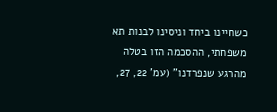כשחיינו ביחד וניסינו לבנות תא משפחתי, ההסכמה הזו בטלה מהרגע שנפרדנו" (עמ' 22, 27,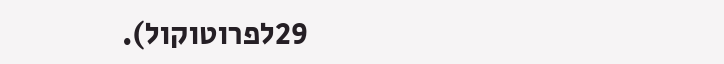29לפרוטוקול).